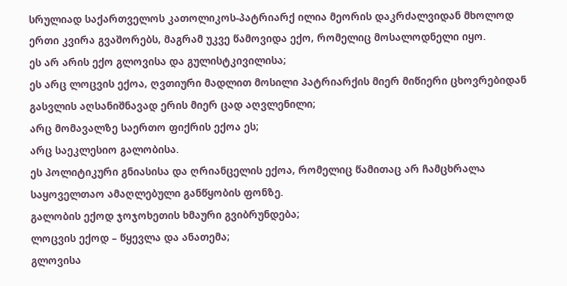სრულიად საქართველოს კათოლიკოს-პატრიარქ ილია მეორის დაკრძალვიდან მხოლოდ ერთი კვირა გვაშორებს, მაგრამ უკვე წამოვიდა ექო, რომელიც მოსალოდნელი იყო.
ეს არ არის ექო გლოვისა და გულისტკივილისა;
ეს არც ლოცვის ექოა, ღვთიური მადლით მოსილი პატრიარქის მიერ მიწიერი ცხოვრებიდან გასვლის აღსანიშნავად ერის მიერ ცად აღვლენილი;
არც მომავალზე საერთო ფიქრის ექოა ეს;
არც საეკლესიო გალობისა.
ეს პოლიტიკური გნიასისა და ღრიანცელის ექოა, რომელიც წამითაც არ ჩამცხრალა საყოველთაო ამაღლებული განწყობის ფონზე.
გალობის ექოდ ჯოჯოხეთის ხმაური გვიბრუნდება;
ლოცვის ექოდ – წყევლა და ანათემა;
გლოვისა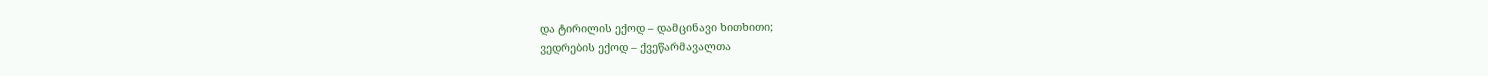და ტირილის ექოდ – დამცინავი ხითხითი;
ვედრების ექოდ – ქვეწარმავალთა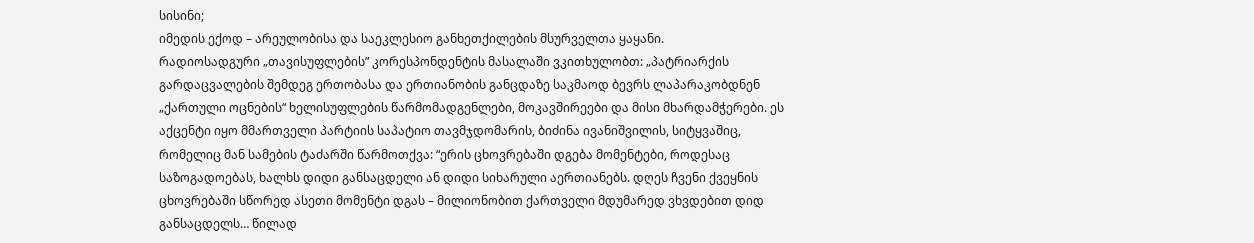სისინი;
იმედის ექოდ – არეულობისა და საეკლესიო განხეთქილების მსურველთა ყაყანი.
რადიოსადგური „თავისუფლების” კორესპონდენტის მასალაში ვკითხულობთ: „პატრიარქის გარდაცვალების შემდეგ ერთობასა და ერთიანობის განცდაზე საკმაოდ ბევრს ლაპარაკობდნენ „ქართული ოცნების“ ხელისუფლების წარმომადგენლები, მოკავშირეები და მისი მხარდამჭერები. ეს აქცენტი იყო მმართველი პარტიის საპატიო თავმჯდომარის, ბიძინა ივანიშვილის, სიტყვაშიც, რომელიც მან სამების ტაძარში წარმოთქვა: “ერის ცხოვრებაში დგება მომენტები, როდესაც საზოგადოებას, ხალხს დიდი განსაცდელი ან დიდი სიხარული აერთიანებს. დღეს ჩვენი ქვეყნის ცხოვრებაში სწორედ ასეთი მომენტი დგას – მილიონობით ქართველი მდუმარედ ვხვდებით დიდ განსაცდელს… წილად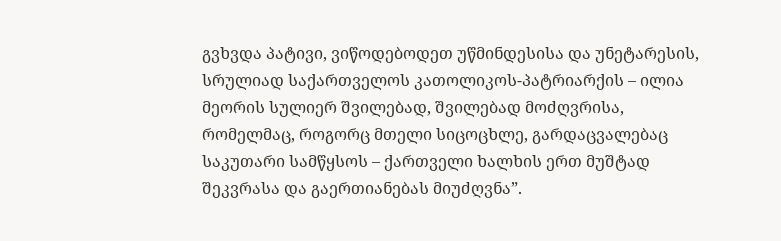გვხვდა პატივი, ვიწოდებოდეთ უწმინდესისა და უნეტარესის, სრულიად საქართველოს კათოლიკოს-პატრიარქის – ილია მეორის სულიერ შვილებად, შვილებად მოძღვრისა, რომელმაც, როგორც მთელი სიცოცხლე, გარდაცვალებაც საკუთარი სამწყსოს – ქართველი ხალხის ერთ მუშტად შეკვრასა და გაერთიანებას მიუძღვნა”.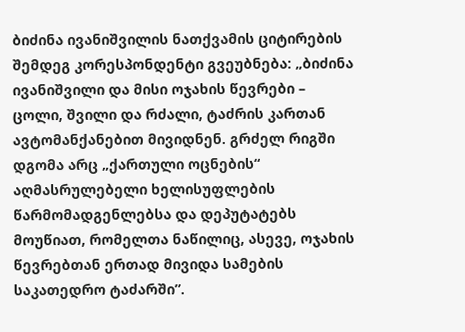ბიძინა ივანიშვილის ნათქვამის ციტირების შემდეგ კორესპონდენტი გვეუბნება: „ბიძინა ივანიშვილი და მისი ოჯახის წევრები – ცოლი, შვილი და რძალი, ტაძრის კართან ავტომანქანებით მივიდნენ. გრძელ რიგში დგომა არც „ქართული ოცნების“ აღმასრულებელი ხელისუფლების წარმომადგენლებსა და დეპუტატებს მოუწიათ, რომელთა ნაწილიც, ასევე, ოჯახის წევრებთან ერთად მივიდა სამების საკათედრო ტაძარში”.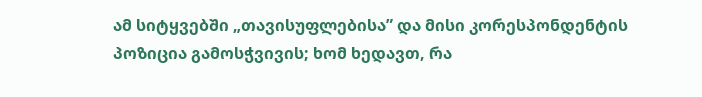ამ სიტყვებში „თავისუფლებისა” და მისი კორესპონდენტის პოზიცია გამოსჭვივის; ხომ ხედავთ, რა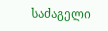საძაგელი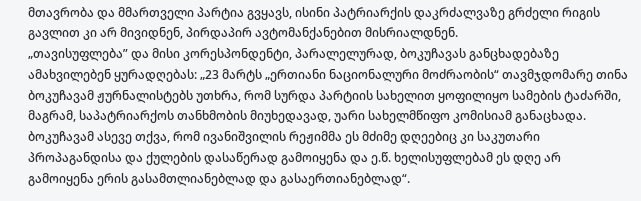მთავრობა და მმართველი პარტია გვყავს, ისინი პატრიარქის დაკრძალვაზე გრძელი რიგის გავლით კი არ მივიდნენ, პირდაპირ ავტომანქანებით მისრიალდნენ.
„თავისუფლება” და მისი კორესპონდენტი, პარალელურად, ბოკუჩავას განცხადებაზე ამახვილებენ ყურადღებას: „23 მარტს „ერთიანი ნაციონალური მოძრაობის“ თავმჯდომარე თინა ბოკუჩავამ ჟურნალისტებს უთხრა, რომ სურდა პარტიის სახელით ყოფილიყო სამების ტაძარში, მაგრამ, საპატრიარქოს თანხმობის მიუხედავად, უარი სახელმწიფო კომისიამ განაცხადა. ბოკუჩავამ ასევე თქვა, რომ ივანიშვილის რეჟიმმა ეს მძიმე დღეებიც კი საკუთარი პროპაგანდისა და ქულების დასაწერად გამოიყენა და ე.წ. ხელისუფლებამ ეს დღე არ გამოიყენა ერის გასამთლიანებლად და გასაერთიანებლად“.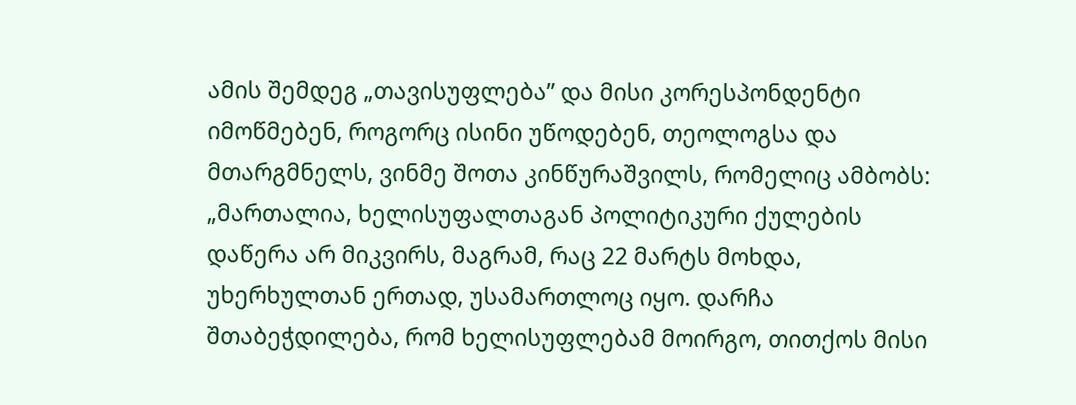ამის შემდეგ „თავისუფლება” და მისი კორესპონდენტი იმოწმებენ, როგორც ისინი უწოდებენ, თეოლოგსა და მთარგმნელს, ვინმე შოთა კინწურაშვილს, რომელიც ამბობს: „მართალია, ხელისუფალთაგან პოლიტიკური ქულების დაწერა არ მიკვირს, მაგრამ, რაც 22 მარტს მოხდა, უხერხულთან ერთად, უსამართლოც იყო. დარჩა შთაბეჭდილება, რომ ხელისუფლებამ მოირგო, თითქოს მისი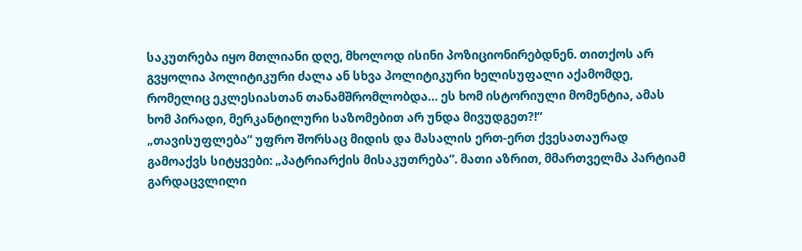საკუთრება იყო მთლიანი დღე, მხოლოდ ისინი პოზიციონირებდნენ. თითქოს არ გვყოლია პოლიტიკური ძალა ან სხვა პოლიტიკური ხელისუფალი აქამომდე, რომელიც ეკლესიასთან თანამშრომლობდა… ეს ხომ ისტორიული მომენტია, ამას ხომ პირადი, მერკანტილური საზომებით არ უნდა მივუდგეთ?!“
„თავისუფლება” უფრო შორსაც მიდის და მასალის ერთ-ერთ ქვესათაურად გამოაქვს სიტყვები: „პატრიარქის მისაკუთრება”. მათი აზრით, მმართველმა პარტიამ გარდაცვლილი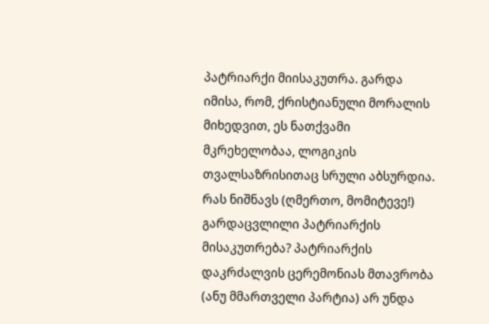პატრიარქი მიისაკუთრა. გარდა იმისა, რომ, ქრისტიანული მორალის მიხედვით, ეს ნათქვამი მკრეხელობაა, ლოგიკის თვალსაზრისითაც სრული აბსურდია. რას ნიშნავს (ღმერთო, მომიტევე!) გარდაცვლილი პატრიარქის მისაკუთრება? პატრიარქის დაკრძალვის ცერემონიას მთავრობა (ანუ მმართველი პარტია) არ უნდა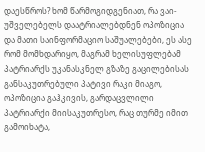დაესწროს? ხომ წარმოგიდგენიათ, რა ვაი-უშველებელს დაატრიალებდნენ ოპოზიცია და მათი საინფორმაციო საშუალებები, ეს ასე რომ მომხდარიყო, მაგრამ ხელისუფლებამ პატრიარქს უკანასკნელ გზაზე გაცილებისას განსაკუთრებული პატივი რაკი მიაგო, ოპოზიცია გაჰკივის, გარდაცვლილი პატრიარქი მიისაკუთრესო, რაც თურმე იმით გამოიხატა,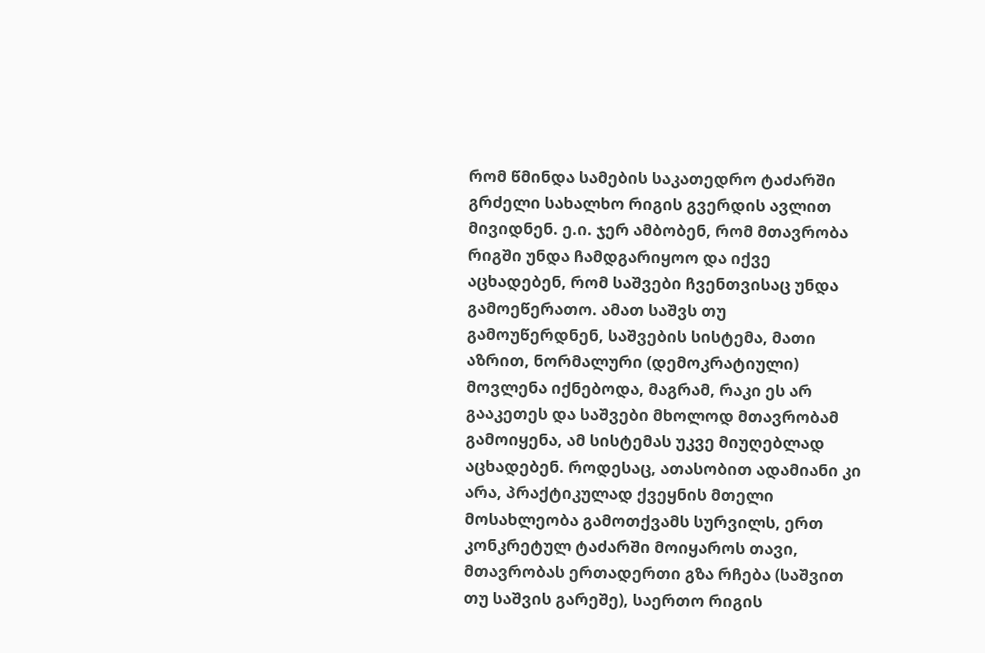რომ წმინდა სამების საკათედრო ტაძარში გრძელი სახალხო რიგის გვერდის ავლით მივიდნენ. ე.ი. ჯერ ამბობენ, რომ მთავრობა რიგში უნდა ჩამდგარიყოო და იქვე აცხადებენ, რომ საშვები ჩვენთვისაც უნდა გამოეწერათო. ამათ საშვს თუ გამოუწერდნენ, საშვების სისტემა, მათი აზრით, ნორმალური (დემოკრატიული) მოვლენა იქნებოდა, მაგრამ, რაკი ეს არ გააკეთეს და საშვები მხოლოდ მთავრობამ გამოიყენა, ამ სისტემას უკვე მიუღებლად აცხადებენ. როდესაც, ათასობით ადამიანი კი არა, პრაქტიკულად ქვეყნის მთელი მოსახლეობა გამოთქვამს სურვილს, ერთ კონკრეტულ ტაძარში მოიყაროს თავი, მთავრობას ერთადერთი გზა რჩება (საშვით თუ საშვის გარეშე), საერთო რიგის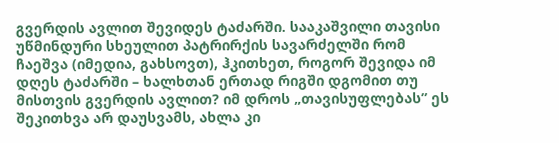გვერდის ავლით შევიდეს ტაძარში. სააკაშვილი თავისი უწმინდური სხეულით პატრირქის სავარძელში რომ ჩაეშვა (იმედია, გახსოვთ), ჰკითხეთ, როგორ შევიდა იმ დღეს ტაძარში – ხალხთან ერთად რიგში დგომით თუ მისთვის გვერდის ავლით? იმ დროს „თავისუფლებას” ეს შეკითხვა არ დაუსვამს, ახლა კი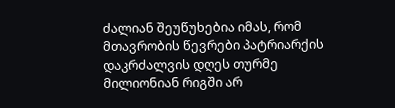ძალიან შეუწუხებია იმას, რომ მთავრობის წევრები პატრიარქის დაკრძალვის დღეს თურმე მილიონიან რიგში არ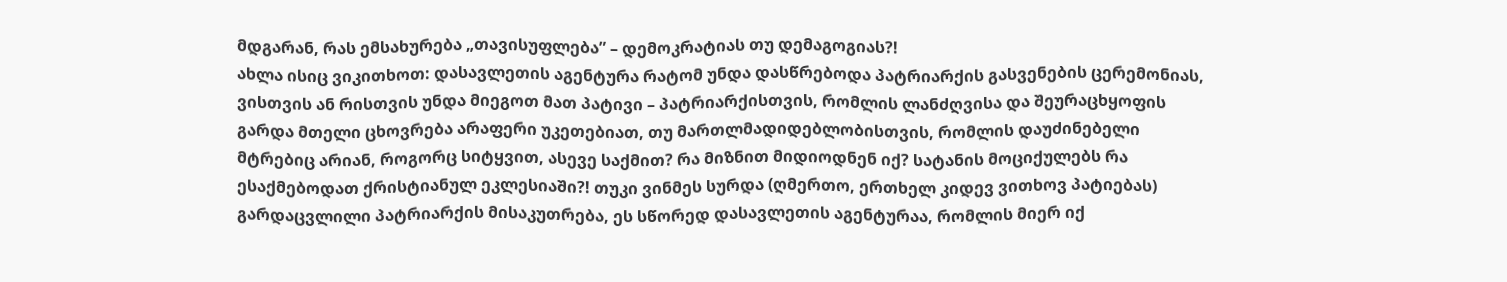მდგარან, რას ემსახურება „თავისუფლება” – დემოკრატიას თუ დემაგოგიას?!
ახლა ისიც ვიკითხოთ: დასავლეთის აგენტურა რატომ უნდა დასწრებოდა პატრიარქის გასვენების ცერემონიას, ვისთვის ან რისთვის უნდა მიეგოთ მათ პატივი – პატრიარქისთვის, რომლის ლანძღვისა და შეურაცხყოფის გარდა მთელი ცხოვრება არაფერი უკეთებიათ, თუ მართლმადიდებლობისთვის, რომლის დაუძინებელი მტრებიც არიან, როგორც სიტყვით, ასევე საქმით? რა მიზნით მიდიოდნენ იქ? სატანის მოციქულებს რა ესაქმებოდათ ქრისტიანულ ეკლესიაში?! თუკი ვინმეს სურდა (ღმერთო, ერთხელ კიდევ ვითხოვ პატიებას) გარდაცვლილი პატრიარქის მისაკუთრება, ეს სწორედ დასავლეთის აგენტურაა, რომლის მიერ იქ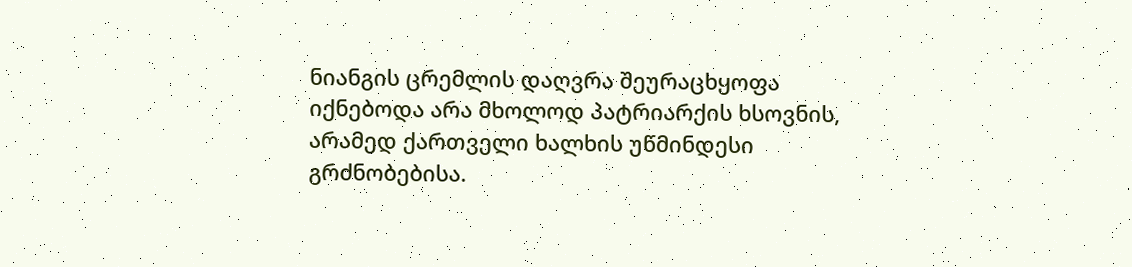ნიანგის ცრემლის დაღვრა შეურაცხყოფა იქნებოდა არა მხოლოდ პატრიარქის ხსოვნის, არამედ ქართველი ხალხის უწმინდესი გრძნობებისა.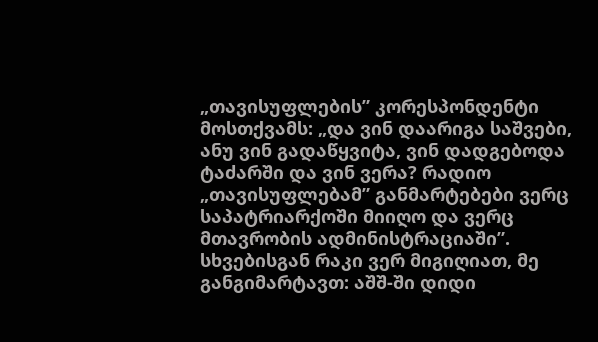„თავისუფლების” კორესპონდენტი მოსთქვამს: „და ვინ დაარიგა საშვები, ანუ ვინ გადაწყვიტა, ვინ დადგებოდა ტაძარში და ვინ ვერა? რადიო „თავისუფლებამ” განმარტებები ვერც საპატრიარქოში მიიღო და ვერც მთავრობის ადმინისტრაციაში”. სხვებისგან რაკი ვერ მიგიღიათ, მე განგიმარტავთ: აშშ-ში დიდი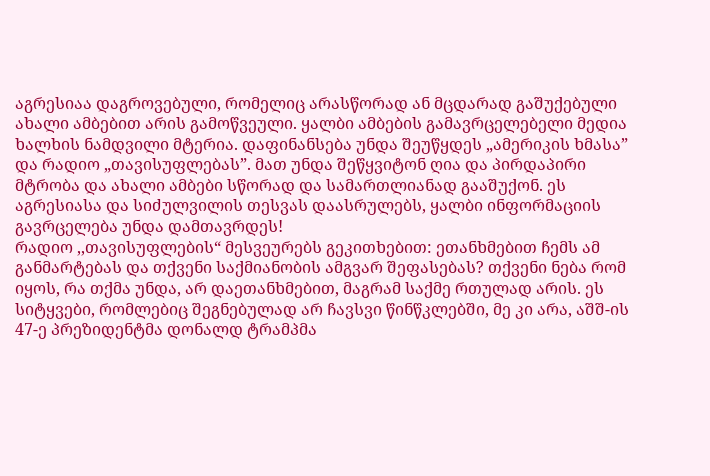აგრესიაა დაგროვებული, რომელიც არასწორად ან მცდარად გაშუქებული ახალი ამბებით არის გამოწვეული. ყალბი ამბების გამავრცელებელი მედია ხალხის ნამდვილი მტერია. დაფინანსება უნდა შეუწყდეს „ამერიკის ხმასა” და რადიო „თავისუფლებას”. მათ უნდა შეწყვიტონ ღია და პირდაპირი მტრობა და ახალი ამბები სწორად და სამართლიანად გააშუქონ. ეს აგრესიასა და სიძულვილის თესვას დაასრულებს, ყალბი ინფორმაციის გავრცელება უნდა დამთავრდეს!
რადიო ,,თავისუფლების“ მესვეურებს გეკითხებით: ეთანხმებით ჩემს ამ განმარტებას და თქვენი საქმიანობის ამგვარ შეფასებას? თქვენი ნება რომ იყოს, რა თქმა უნდა, არ დაეთანხმებით, მაგრამ საქმე რთულად არის. ეს სიტყვები, რომლებიც შეგნებულად არ ჩავსვი წინწკლებში, მე კი არა, აშშ-ის 47-ე პრეზიდენტმა დონალდ ტრამპმა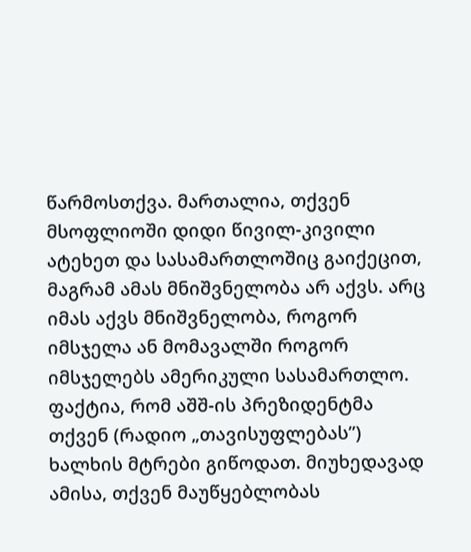წარმოსთქვა. მართალია, თქვენ მსოფლიოში დიდი წივილ-კივილი ატეხეთ და სასამართლოშიც გაიქეცით, მაგრამ ამას მნიშვნელობა არ აქვს. არც იმას აქვს მნიშვნელობა, როგორ იმსჯელა ან მომავალში როგორ იმსჯელებს ამერიკული სასამართლო. ფაქტია, რომ აშშ-ის პრეზიდენტმა თქვენ (რადიო „თავისუფლებას”) ხალხის მტრები გიწოდათ. მიუხედავად ამისა, თქვენ მაუწყებლობას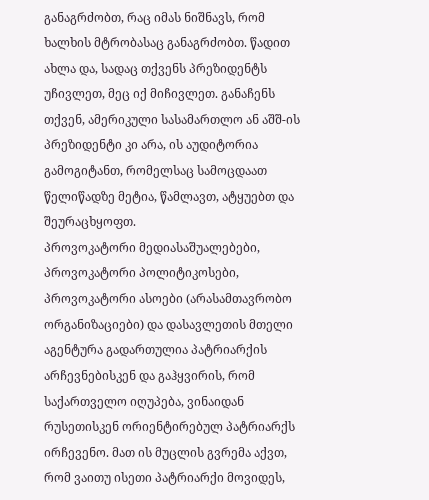განაგრძობთ, რაც იმას ნიშნავს, რომ ხალხის მტრობასაც განაგრძობთ. წადით ახლა და, სადაც თქვენს პრეზიდენტს უჩივლეთ, მეც იქ მიჩივლეთ. განაჩენს თქვენ, ამერიკული სასამართლო ან აშშ-ის პრეზიდენტი კი არა, ის აუდიტორია გამოგიტანთ, რომელსაც სამოცდაათ წელიწადზე მეტია, წამლავთ, ატყუებთ და შეურაცხყოფთ.
პროვოკატორი მედიასაშუალებები, პროვოკატორი პოლიტიკოსები, პროვოკატორი ასოები (არასამთავრობო ორგანიზაციები) და დასავლეთის მთელი აგენტურა გადართულია პატრიარქის არჩევნებისკენ და გაჰყვირის, რომ საქართველო იღუპება, ვინაიდან რუსეთისკენ ორიენტირებულ პატრიარქს ირჩევენო. მათ ის მუცლის გვრემა აქვთ, რომ ვაითუ ისეთი პატრიარქი მოვიდეს,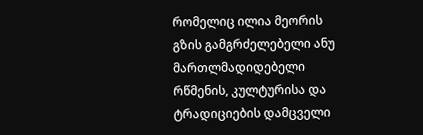რომელიც ილია მეორის გზის გამგრძელებელი ანუ მართლმადიდებელი რწმენის, კულტურისა და ტრადიციების დამცველი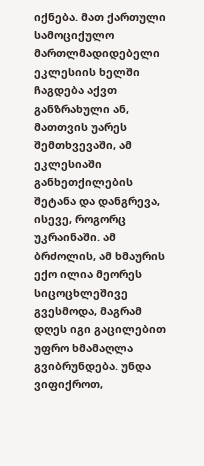იქნება. მათ ქართული სამოციქულო მართლმადიდებელი ეკლესიის ხელში ჩაგდება აქვთ განზრახული ან, მათთვის უარეს შემთხვევაში, ამ ეკლესიაში განხეთქილების შეტანა და დანგრევა, ისევე, როგორც უკრაინაში. ამ ბრძოლის, ამ ხმაურის ექო ილია მეორეს სიცოცხლეშივე გვესმოდა, მაგრამ დღეს იგი გაცილებით უფრო ხმამაღლა გვიბრუნდება. უნდა ვიფიქროთ,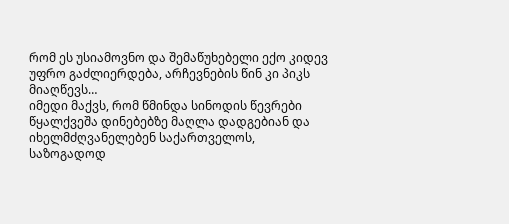რომ ეს უსიამოვნო და შემაწუხებელი ექო კიდევ უფრო გაძლიერდება, არჩევნების წინ კი პიკს მიაღწევს…
იმედი მაქვს, რომ წმინდა სინოდის წევრები წყალქვეშა დინებებზე მაღლა დადგებიან და იხელმძღვანელებენ საქართველოს, საზოგადოდ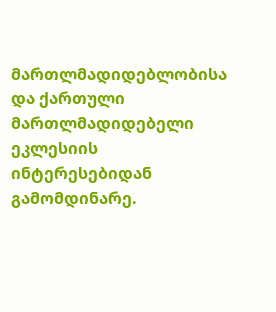მართლმადიდებლობისა და ქართული მართლმადიდებელი ეკლესიის ინტერესებიდან გამომდინარე.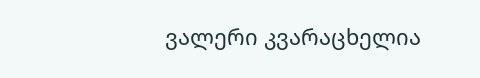ვალერი კვარაცხელია